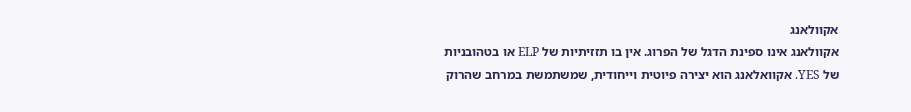אקוולאנג
אקוולאנג אינו ספינת הדגל של הפרוג. אין בו תזזיתיות של ELP או בטהובניות של YES. אקוואלאנג הוא יצירה פיוטית וייחודית, שמשתמשת במרחב שהרוק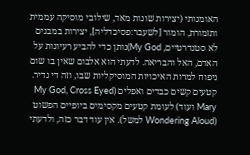האומנותי (יצירות שונות מאד, שילובי מוסיקה עממית ותזמורת, הומור [לשעבר:פסיכדליה], יצירות במבנים לא סטנדרטיים, My God)נותן כדי להביע רעיונות על האדם, האל והבריאה. לדעתי הוא אלבום שאין בו שום ניפוח למרות האיכויות המוסיקליות שבו, וזה די נדיר. קטעים קשים כבדים ואפלים (My God, Cross Eyed Mary ועוד) לעומת קטעים מקסימים ביופיים הפשוט (Wondering Aloud למשל). אין עוד דבר כזה, ולדעתי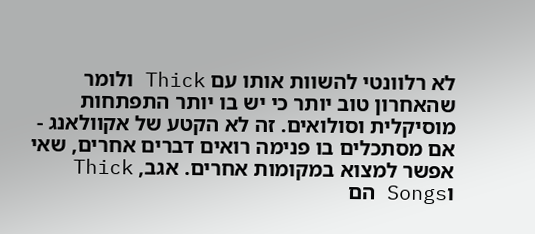לא רלוונטי להשוות אותו עם Thick ולומר שהאחרון טוב יותר כי יש בו יותר התפתחות מוסיקלית וסולואים. זה לא הקטע של אקוולאנג - אם מסתכלים בו פנימה רואים דברים אחרים, שאי אפשר למצוא במקומות אחרים. אגב, Thick וSongs הם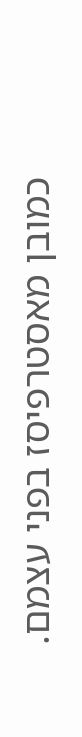כמובן מאסטרפיסז בפני עצמם.